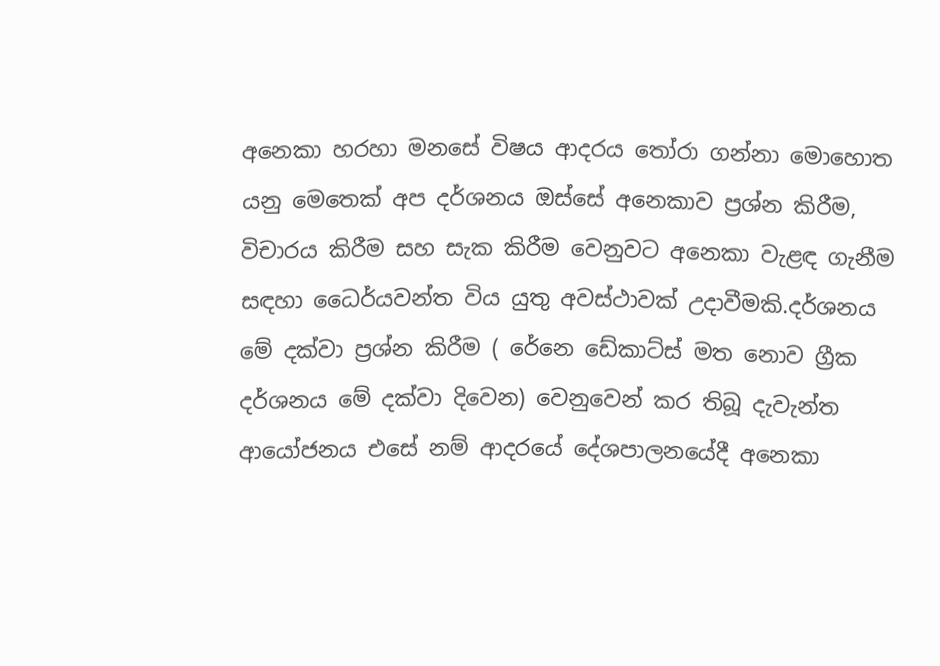අනෙකා හරහා මනසේ විෂය ආදරය තෝරා ගන්නා මොහොත යනු මෙතෙක් අප දර්ශනය ඔස්සේ අනෙකාව ප්‍රශ්න කිරීම, විචාරය කිරීම සහ සැක කිරීම වෙනුවට අනෙකා වැළඳ ගැනීම සඳහා ධෛර්යවන්ත විය යුතු අවස්ථාවක් උදාවීමකි.දර්ශනය මේ දක්වා ප්‍රශ්න කිරීම ( රේනෙ ඩේකාට්ස් මත නොව ග්‍රීක දර්ශනය මේ දක්වා දිවෙන) වෙනුවෙන් කර තිබූ දැවැන්ත ආයෝජනය එසේ නම් ආදරයේ දේශපාලනයේදී අනෙකා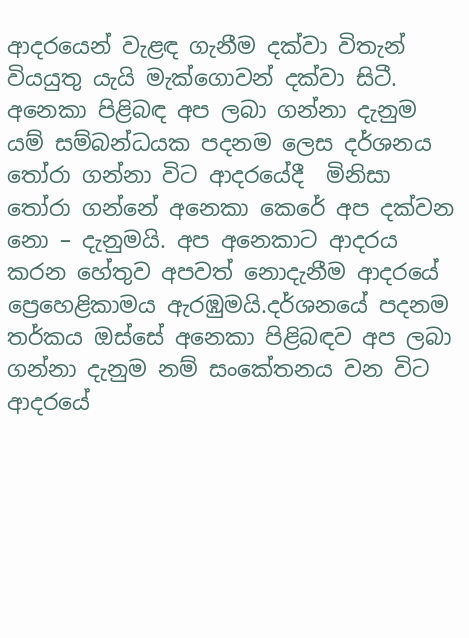ආදරයෙන් වැළඳ ගැනීම දක්වා විතැන් වියයුතු යැයි මැක්ගොවන් දක්වා සිටී. අනෙකා පිළිබඳ අප ලබා ගන්නා දැනුම යම් සම්බන්ධයක පදනම ලෙස දර්ශනය තෝරා ගන්නා විට ආදරයේදී  මිනිසා තෝරා ගන්නේ අනෙකා කෙරේ අප දක්වන නො – දැනුමයි. අප අනෙකාට ආදරය කරන හේතුව අපවත් නොදැනීම ආදරයේ ප්‍රෙහෙළිකාමය ඇරඹුමයි.දර්ශනයේ පදනම තර්කය ඔස්සේ අනෙකා පිළිබඳව අප ලබා ගන්නා දැනුම නම් සංකේතනය වන විට ආදරයේ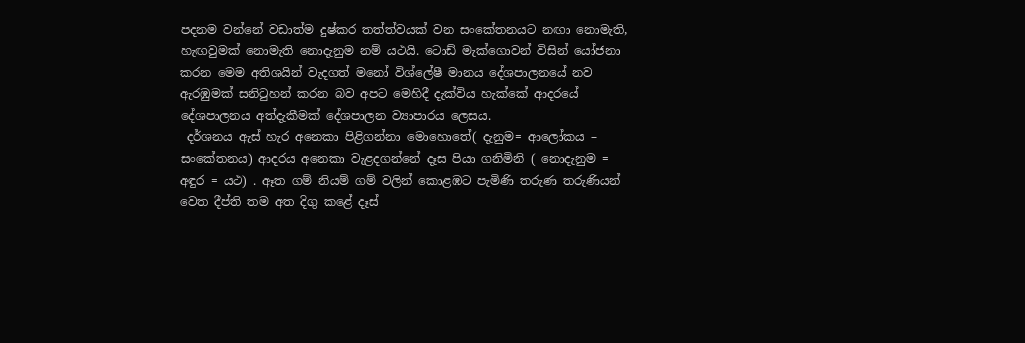පදනම වන්නේ වඩාත්ම දුෂ්කර තත්ත්වයක් වන සංකේතනයට නඟා නොමැති, හැඟවුමක් නොමැති නොදැනුම නම් යථයි. ටොඩ් මැක්ගොවන් විසින් යෝජනා කරන මෙම අතිශයින් වැදගත් මනෝ විශ්ලේෂී මානය දේශපාලනයේ නව ඇරඹුමක් සනිටුහන් කරන බව අපට මෙහිදී දැක්විය හැක්කේ ආදරයේ දේශපාලනය අත්දැකීමක් දේශපාලන ව්‍යාපාරය ලෙසය.
 දර්ශනය ඇස් හැර අනෙකා පිළිගන්නා මොහොතේ( දැනුම= ආලෝකය – සංකේතනය) ආදරය අනෙකා වැළදගන්නේ දෑස පියා ගනිමිනි ( නොදැනුම = අඳුර = යථ) . ඈත ගම් නියම් ගම් වලින් කොළඹට පැමිණි තරුණ තරුණියන් වෙත දීප්ති තම අත දිගු කළේ දෑස්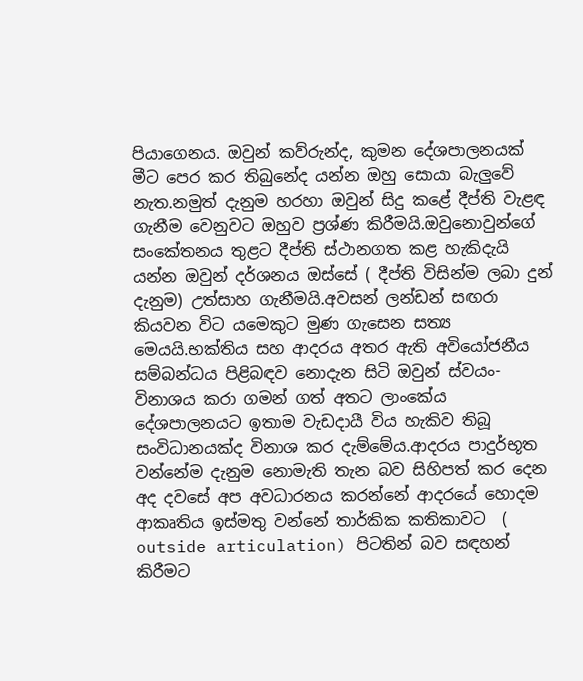පියාගෙනය. ඔවුන් කව්රුන්ද, කුමන දේශපාලනයක් මීට පෙර කර තිබුනේද යන්න ඔහු සොයා බැලුවේ නැත.නමුත් දැනුම හරහා ඔවුන් සිදු කළේ දීප්ති වැළඳ ගැනීම වෙනුවට ඔහුව ප්‍රශ්ණ කිරීමයි.ඔවුනොවුන්ගේ සංකේතනය තුළට දීප්ති ස්ථානගත කළ හැකිදැයි යන්න ඔවුන් දර්ශනය ඔස්සේ ( දීප්ති විසින්ම ලබා දුන් දැනුම) උත්සාහ ගැනීමයි.අවසන් ලන්ඩන් සඟරා කියවන විට යමෙකුට මුණ ගැසෙන සත්‍ය මෙයයි.භක්තිය සහ ආදරය අතර ඇති අවියෝජනීය සම්බන්ධය පිළිබඳව නොදැන සිටි ඔවුන් ස්වයං- විනාශය කරා ගමන් ගත් අතට ලාංකේය දේශපාලනයට ඉතාම වැඩදායී විය හැකිව තිබූ සංවිධානයක්ද විනාශ කර දැම්මේය.ආදරය පාදුර්භූත වන්නේම දැනුම නොමැති තැන බව සිහිපත් කර දෙන අද දවසේ අප අවධාරනය කරන්නේ ආදරයේ හොදම ආකෘතිය ඉස්මතු වන්නේ තාර්කික කතිකාවට  ( outside articulation) පිටතින් බව සඳහන් කිරීමට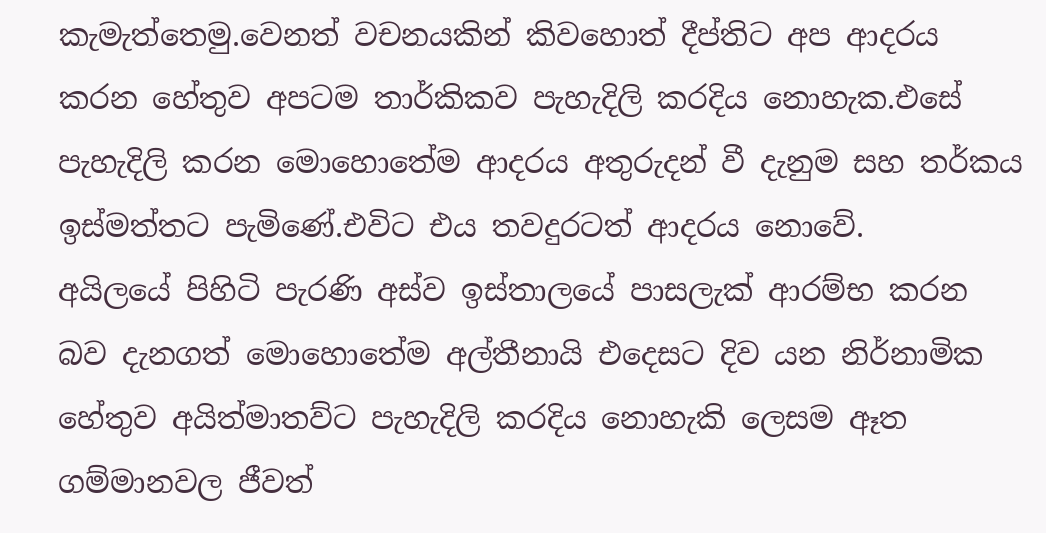කැමැත්තෙමු.වෙනත් වචනයකින් කිවහොත් දීප්තිට අප ආදරය කරන හේතුව අපටම තාර්කිකව පැහැදිලි කරදිය නොහැක.එසේ පැහැදිලි කරන මොහොතේම ආදරය අතුරුදන් වී දැනුම සහ තර්කය ඉස්මත්තට පැමිණේ.එවිට එය තවදුරටත් ආදරය නොවේ.
අයිලයේ පිහිටි පැරණි අස්ව ඉස්තාලයේ පාසලැක් ආරම්භ කරන බව දැනගත් මොහොතේම අල්තීනායි එදෙසට දිව යන නිර්නාමික හේතුව අයිත්මාතව්ට පැහැදිලි කරදිය නොහැකි ලෙසම ඈත ගම්මානවල ජීවත්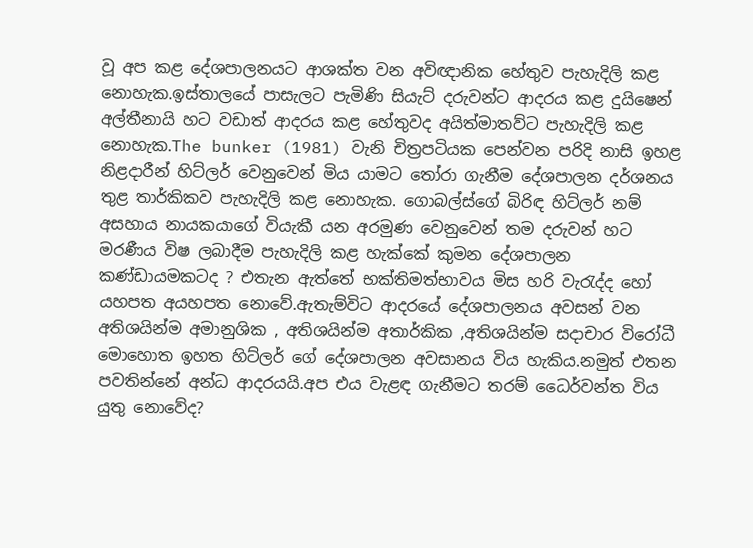වූ අප කළ දේශපාලනයට ආශක්ත වන අවිඥානික හේතුව පැහැදිලි කළ නොහැක.ඉස්තාලයේ පාසැලට පැමිණි සියැට් දරුවන්ට ආදරය කළ දුයිෂෙන් අල්තීනායි හට වඩාත් ආදරය කළ හේතුවද අයිත්මාතව්ට පැහැදිලි කළ නොහැක.The bunker (1981) වැනි චිත්‍රපටියක පෙන්වන පරිදි නාසි ඉහළ නිළදාරීන් හිට්ලර් වෙනුවෙන් මිය යාමට තෝරා ගැනීම දේශපාලන දර්ශනය තුළ තාර්කිකව පැහැදිලි කළ නොහැක. ගොබල්ස්ගේ බිරිඳ හිට්ලර් නම් අසහාය නායකයාගේ වියැකී යන අරමුණ වෙනුවෙන් තම දරුවන් හට මරණීය විෂ ලබාදීම පැහැදිලි කළ හැක්කේ කුමන දේශපාලන කණ්ඩායමකටද ? එතැන ඇත්තේ භක්තිමත්භාවය මිස හරි වැරැද්ද හෝ යහපත අයහපත නොවේ.ඇතැම්විට ආදරයේ දේශපාලනය අවසන් වන අතිශයින්ම අමානුශික , අතිශයින්ම අතාර්කික ,අතිශයින්ම සදාචාර විරෝධී මොහොත ඉහත හිට්ලර් ගේ දේශපාලන අවසානය විය හැකිය.නමුත් එතන පවතින්නේ අන්ධ ආදරයයි.අප එය වැළඳ ගැනීමට තරම් ධෛර්වන්ත විය යුතු නොවේද?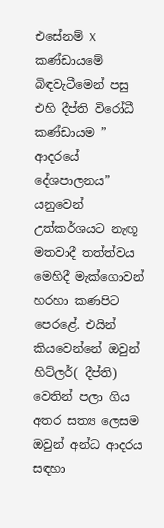එසේනම් X කණ්ඩායමේ බිඳවැටීමෙන් පසු එහි දීප්ති විරෝධී කණ්ඩායම ” ආදරයේ දේශපාලනය” යනුවෙන් උත්කර්ශයට නැඟූ මතවාදී තත්ත්වය මෙහිදී මැක්ගොවන් හරහා කණපිට පෙරළේ. එයින් කියවෙන්නේ ඔවුන් හිට්ලර්( දීප්ති) වෙතින් පලා ගිය අතර සත්‍ය ලෙසම ඔවුන් අන්ධ ආදරය සඳහා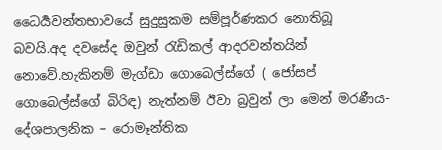ධෛර්‍යවන්තභාවයේ සුදුසුකම සම්පූර්ණකර නොතිබූ බවයි.අද දවසේද ඔවුන් රැඩිකල් ආදරවන්තයින් නොවේ.හැකිනම් මැග්ඩා ගොබෙල්ස්ගේ ( ජෝසප් ගොබෙල්ස්ගේ බිරිඳ) නැත්නම් ඊවා බ්‍රවුන් ලා මෙන් මරණීය- දේශපාලනික – රොමෑන්තික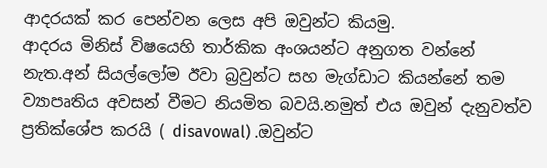ආදරයක් කර පෙන්වන ලෙස අපි ඔවුන්ට කියමු.
ආදරය මිනිස් විෂයෙහි තාර්කික අංශයන්ට අනුගත වන්නේ නැත.අන් සියල්ලෝම ඊවා බ්‍රවුන්ට සහ මැග්ඩාට කියන්නේ තම ව්‍යාපෘතිය අවසන් වීමට නියමිත බවයි.නමුත් එය ඔවුන් දැනුවත්ව ප්‍රතික්ශේප කරයි ( disavowal) .ඔවුන්ට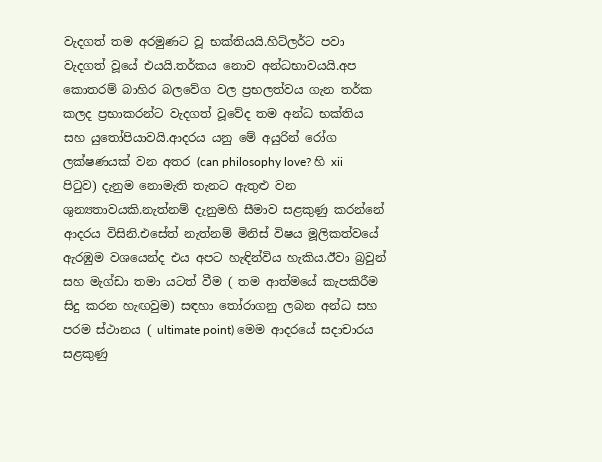වැදගත් තම අරමුණට වූ භක්තියයි.හිට්ලර්ට පවා වැදගත් වූයේ එයයි.තර්කය නොව අන්ධභාවයයි.අප කොතරම් බාහිර බලවේග වල ප්‍රභලත්වය ගැන තර්ක කලද ප්‍රභාකරන්ට වැදගත් වූවේද තම අන්ධ භක්තිය සහ යුතෝපියාවයි.ආදරය යනු මේ අයුරින් රෝග ලක්ෂණයක් වන අතර (can philosophy love? හි xii පිටුව) දැනුම නොමැති තැනට ඇතුළු වන ශුන්‍යතාවයකි.නැත්නම් දැනුමහි සීමාව සළකුණු කරන්නේ ආදරය විසිනි.එසේත් නැත්නම් මිනිස් විෂය මූලිකත්වයේ ඇරඹුම වශයෙන්ද එය අපට හැඳින්විය හැකිය.ඊවා බ්‍රවුන් සහ මැග්ඩා තමා යටත් වීම ( තම ආත්මයේ කැපකිරීම සිදු කරන හැඟවුම) සඳහා තෝරාගනු ලබන අන්ධ සහ පරම ස්ථානය ( ultimate point) මෙම ආදරයේ සදාචාරය සළකුණු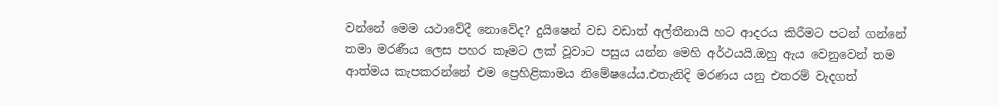වන්නේ මෙම යථාවේදී නොවේද? දුයිෂෙන් වඩ වඩාත් අල්තීනායි හට ආදරය කිරීමට පටන් ගන්නේ තමා මරණීය ලෙස පහර කෑමට ලක් වූවාට පසුය යන්න මෙහි අර්ථයයි.ඔහු ඇය වෙනුවෙන් තම ආත්මය කැපකරන්නේ එම ප්‍රෙහිළිකාමය නිමේෂයේය.එතැනිදි මරණය යනු එතරම් වැදගත්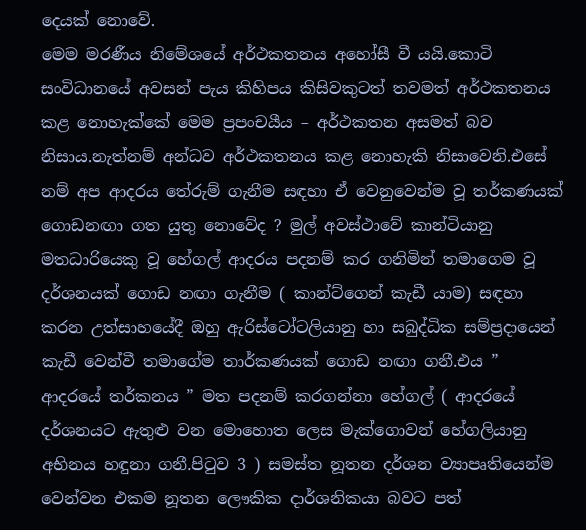දෙයක් නොවේ.
මෙම මරණීය නිමේශයේ අර්ථකතනය අහෝසී වී යයි.කොටි සංවිධානයේ අවසන් පැය කිහිපය කිසිවකුටත් තවමත් අර්ථකතනය කළ නොහැක්කේ මෙම ප්‍රපංචයීය – අර්ථකතන අසමත් බව නිසාය.නැත්නම් අන්ධව අර්ථකතනය කළ නොහැකි නිසාවෙනි.එසේ නම් අප ආදරය තේරුම් ගැනීම සඳහා ඒ වෙනුවෙන්ම වූ තර්කණයක් ගොඩනඟා ගත යුතු නොවේද ? මුල් අවස්ථාවේ කාන්ටියානු මතධාරියෙකු වූ හේගල් ආදරය පදනම් කර ගනිමින් තමාගෙම වූ දර්ශනයක් ගොඩ නඟා ගැනීම ( කාන්ට්ගෙන් කැඩී යාම) සඳහා කරන උත්සාහයේදී ඔහු ඇරිස්ටෝටලියානු හා සබුද්ධික සම්ප්‍රදායෙන් කැඩී වෙන්වී තමාගේම තාර්කණයක් ගොඩ නඟා ගනී.එය ” ආදරයේ තර්කනය ” මත පදනම් කරගන්නා හේගල් ( ආදරයේ දර්ශනයට ඇතුළු වන මොහොත ලෙස මැක්ගොවන් හේගලියානු අභිනය හඳුනා ගනී.පිටුව 3 ) සමස්ත නූතන දර්ශන ව්‍යාපෘතියෙන්ම වෙන්වන එකම නූතන ලෞකික දාර්ශනිකයා බවට පත්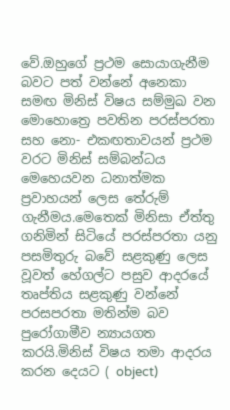වේ.ඔහුගේ ප්‍රථම සොයාගැනීම බවට පත් වන්නේ අනෙකා සමඟ මිනිස් විෂය සම්මුඛ වන මොහොත්‍රෙ පවතින පරස්පරතා සහ නො- එකඟතාවයන් ප්‍රථම වරට මිනිස් සම්බන්ධය මෙහෙයවන ධනාත්මක ප්‍රවාහයන් ලෙස තේරුම් ගැනීමය.මෙතෙක් මිනිසා ඒත්තු ගනිමින් සිටියේ පරස්පරතා යනු පසමිතුරු බවේ සළකුණු ලෙස වූවත් හේගල්ට පසුව ආදරයේ තෘප්තිය සළකුණු වන්නේ පරසපරතා මතින්ම බව පුරෝගාමීව න්‍යායගත කරයි.මිනිස් විෂය තමා ආදරය කරන දෙයට ( object)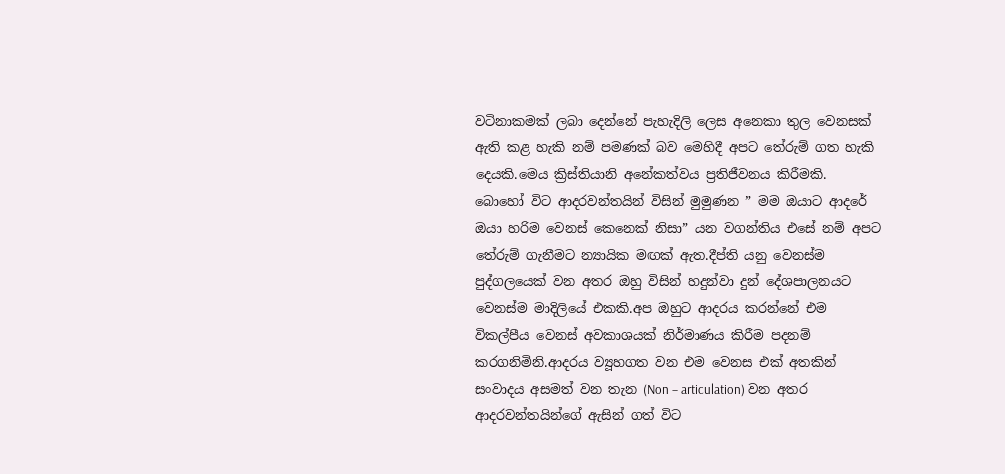වටිනාකමක් ලබා දෙන්නේ පැහැදිලි ලෙස අනෙකා තුල වෙනසක් ඇති කළ හැකි නම් පමණක් බව මෙහිදී අපට තේරුම් ගත හැකි දෙයකි.මෙය ක්‍රිස්තියානි අනේකත්වය ප්‍රතිජීවනය කිරීමකි.
බොහෝ විට ආදරවන්තයින් විසින් මුමුණන ” මම ඔයාට ආදරේ ඔයා හරිම වෙනස් කෙනෙක් නිසා” යන වගන්තිය එසේ නම් අපට තේරුම් ගැනීමට න්‍යායික මඟක් ඇත.දීප්ති යනු වෙනස්ම පුද්ගලයෙක් වන අතර ඔහු විසින් හදුන්වා දුන් දේශපාලනයට වෙනස්ම මාදිලියේ එකකි.අප ඔහුට ආදරය කරන්නේ එම විකල්පීය වෙනස් අවකාශයක් නිර්මාණය කිරීම පදනම් කරගනිමිනි.ආදරය ව්‍යූහගත වන එම වෙනස එක් අතකින් සංවාදය අසමත් වන තැන (Non – articulation) වන අතර ආදරවන්තයින්ගේ ඇසින් ගත් විට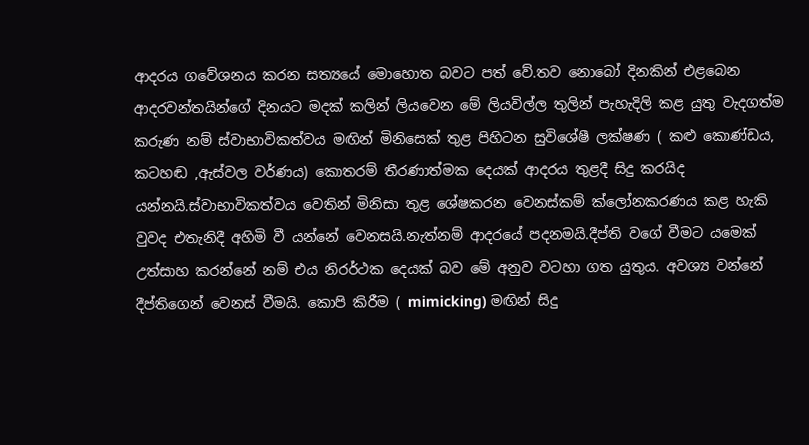ආදරය ගවේශනය කරන සත්‍යයේ මොහොත බවට පත් වේ.තව නොබෝ දිනකින් එළබෙන ආදරවන්තයින්ගේ දිනයට මදක් කලින් ලියවෙන මේ ලියවිල්ල තුලින් පැහැදිලි කළ යුතු වැදගත්ම කරුණ නම් ස්වාභාවිකත්වය මඟින් මිනිසෙක් තුළ පිහිටන සුවිශේෂී ලක්ෂණ ( කළු කොණ්ඩය, කටහඬ ,ඇස්වල වර්ණය) කොතරම් තීරණාත්මක දෙයක් ආදරය තුළදී සිදු කරයිද යන්නයි.ස්වාභාවිකත්වය වෙතින් මිනිසා තුළ ශේෂකරන වෙනස්කම් ක්ලෝනකරණය කළ හැකි වුවද එතැනිදී අහිමි වී යන්නේ වෙනසයි.නැත්නම් ආදරයේ පදනමයි.දීප්ති වගේ වීමට යමෙක් උත්සාහ කරන්නේ නම් එය නිරර්ථක දෙයක් බව මේ අනුව වටහා ගත යුතුය. අවශ්‍ය වන්නේ දීප්තිගෙන් වෙනස් වීමයි. කොපි කිරීම ( mimicking) මඟින් සිදු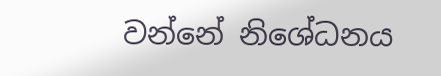වන්නේ නිශේධනය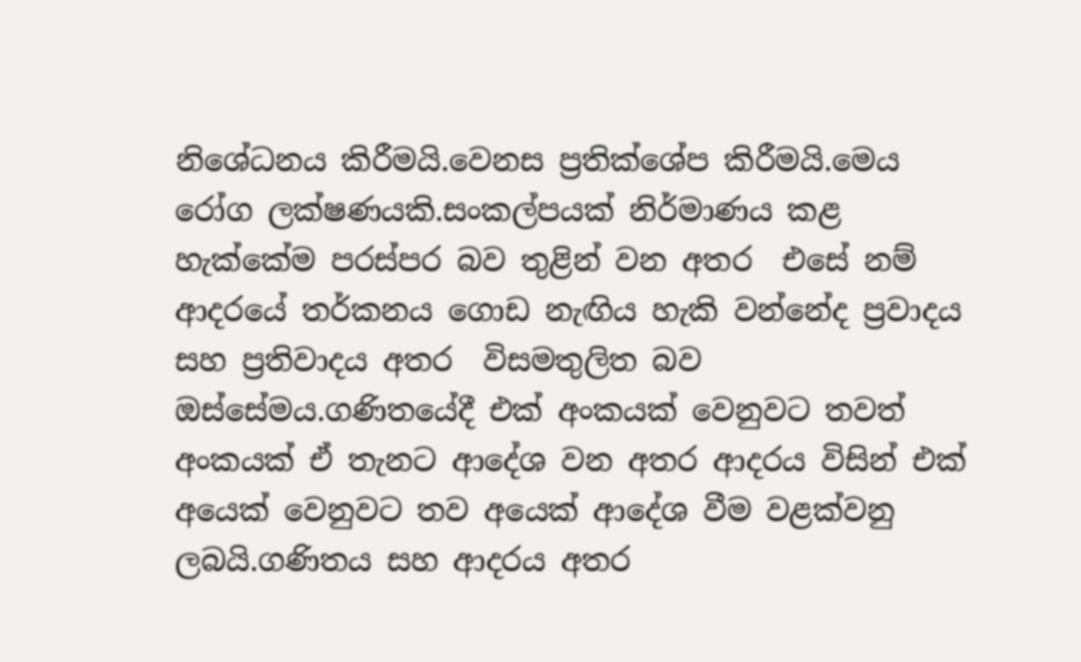නිශේධනය කිරීමයි.වෙනස ප්‍රතික්ශේප කිරීමයි.මෙය රෝග ලක්ෂණයකි.සංකල්පයක් නිර්මාණය කළ හැක්කේම පරස්පර බව තුළින් වන අතර  එසේ නම් ආදරයේ තර්කනය ගොඩ නැඟිය හැකි වන්නේද ප්‍රවාදය සහ ප්‍රතිවාදය අතර  විසමතුලිත බව ඔස්සේමය.ගණිතයේදී එක් අංකයක් වෙනුවට තවත් අංකයක් ඒ තැනට ආදේශ වන අතර ආදරය විසින් එක් අයෙක් වෙනුවට තව අයෙක් ආදේශ වීම වළක්වනු ලබයි.ගණිතය සහ ආදරය අතර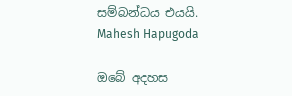සම්බන්ධය එයයි.
Mahesh Hapugoda

ඔබේ අදහස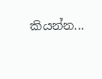කියන්න...